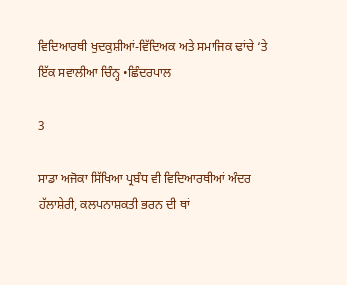ਵਿਦਿਆਰਥੀ ਖੁਦਕੁਸ਼ੀਆਂ-ਵਿੱਦਿਅਕ ਅਤੇ ਸਮਾਜਿਕ ਢਾਂਚੇ ‘ਤੇ ਇੱਕ ਸਵਾਲੀਆ ਚਿੰਨ੍ਹ •ਛਿੰਦਰਪਾਲ

3

ਸਾਡਾ ਅਜੋਕਾ ਸਿੱਖਿਆ ਪ੍ਰਬੰਧ ਵੀ ਵਿਦਿਆਰਥੀਆਂ ਅੰਦਰ ਹੱਲਾਸ਼ੇਰੀ, ਕਲਪਨਾਸ਼ਕਤੀ ਭਰਨ ਦੀ ਥਾਂ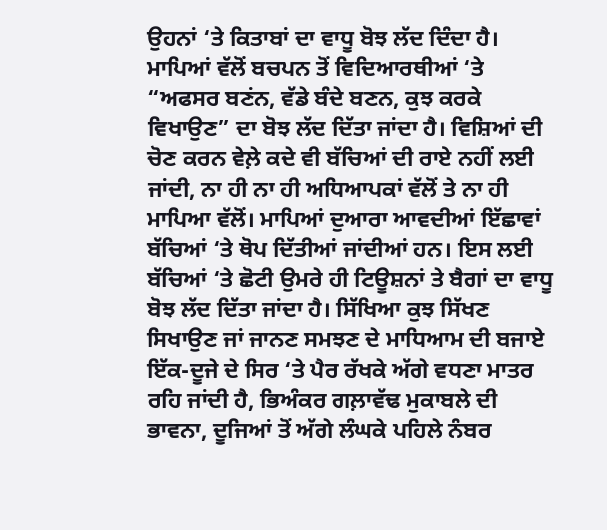ਉਹਨਾਂ ‘ਤੇ ਕਿਤਾਬਾਂ ਦਾ ਵਾਧੂ ਬੋਝ ਲੱਦ ਦਿੰਦਾ ਹੈ। ਮਾਪਿਆਂ ਵੱਲੋਂ ਬਚਪਨ ਤੋਂ ਵਿਦਿਆਰਥੀਆਂ ‘ਤੇ “ਅਫਸਰ ਬਣਂਨ, ਵੱਡੇ ਬੰਦੇ ਬਣਨ, ਕੁਝ ਕਰਕੇ ਵਿਖਾਉਣ” ਦਾ ਬੋਝ ਲੱਦ ਦਿੱਤਾ ਜਾਂਦਾ ਹੈ। ਵਿਸ਼ਿਆਂ ਦੀ ਚੋਣ ਕਰਨ ਵੇਲ਼ੇ ਕਦੇ ਵੀ ਬੱਚਿਆਂ ਦੀ ਰਾਏ ਨਹੀਂ ਲਈ ਜਾਂਦੀ, ਨਾ ਹੀ ਨਾ ਹੀ ਅਧਿਆਪਕਾਂ ਵੱਲੋਂ ਤੇ ਨਾ ਹੀ ਮਾਪਿਆ ਵੱਲੋਂ। ਮਾਪਿਆਂ ਦੁਆਰਾ ਆਵਦੀਆਂ ਇੱਛਾਵਾਂ ਬੱਚਿਆਂ ‘ਤੇ ਥੋਪ ਦਿੱਤੀਆਂ ਜਾਂਦੀਆਂ ਹਨ। ਇਸ ਲਈ ਬੱਚਿਆਂ ‘ਤੇ ਛੋਟੀ ਉਮਰੇ ਹੀ ਟਿਊਸ਼ਨਾਂ ਤੇ ਬੈਗਾਂ ਦਾ ਵਾਧੂ ਬੋਝ ਲੱਦ ਦਿੱਤਾ ਜਾਂਦਾ ਹੈ। ਸਿੱਖਿਆ ਕੁਝ ਸਿੱਖਣ ਸਿਖਾਉਣ ਜਾਂ ਜਾਨਣ ਸਮਝਣ ਦੇ ਮਾਧਿਆਮ ਦੀ ਬਜਾਏ ਇੱਕ-ਦੂਜੇ ਦੇ ਸਿਰ ‘ਤੇ ਪੈਰ ਰੱਖਕੇ ਅੱਗੇ ਵਧਣਾ ਮਾਤਰ ਰਹਿ ਜਾਂਦੀ ਹੈ, ਭਿਅੰਕਰ ਗਲ਼ਾਵੱਢ ਮੁਕਾਬਲੇ ਦੀ ਭਾਵਨਾ, ਦੂਜਿਆਂ ਤੋਂ ਅੱਗੇ ਲੰਘਕੇ ਪਹਿਲੇ ਨੰਬਰ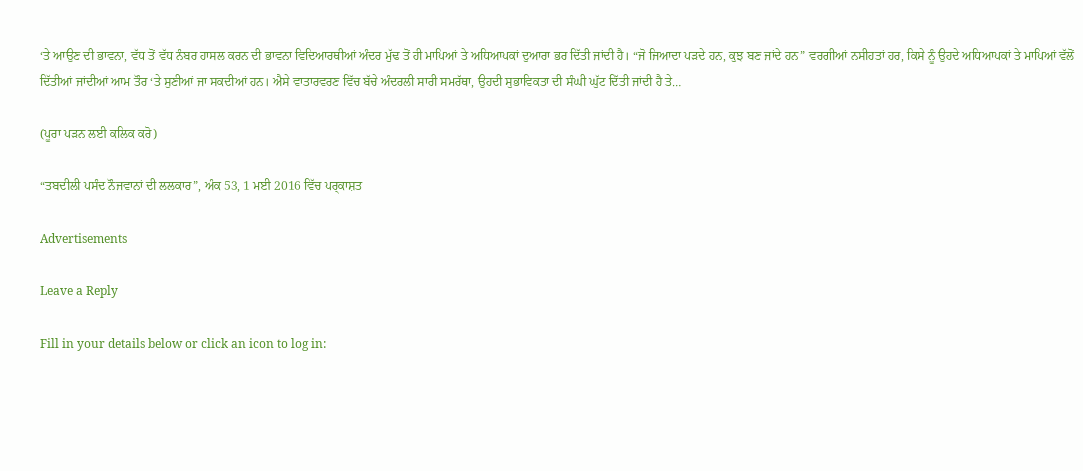‘ਤੇ ਆਉਣ ਦੀ ਭਾਵਨਾ, ਵੱਧ ਤੋਂ ਵੱਧ ਨੰਬਰ ਹਾਸਲ ਕਰਨ ਦੀ ਭਾਵਨਾ ਵਿਦਿਆਰਥੀਆਂ ਅੰਦਰ ਮੁੱਢ ਤੋਂ ਹੀ ਮਾਪਿਆਂ ਤੇ ਅਧਿਆਪਕਾਂ ਦੁਆਰਾ ਭਰ ਦਿੱਤੀ ਜਾਂਦੀ ਹੈ। “ਜੋ ਜਿਆਦਾ ਪੜਦੇ ਹਨ, ਕੁਝ ਬਣ ਜਾਂਦੇ ਹਨ” ਵਰਗੀਆਂ ਨਸੀਹਤਾਂ ਹਰ, ਕਿਸੇ ਨੂੰ ਉਹਦੇ ਅਧਿਆਪਕਾਂ ਤੇ ਮਾਪਿਆਂ ਵੱਲੋਂ ਦਿੱਤੀਆਂ ਜਾਂਦੀਆਂ ਆਮ ਤੌਰ ‘ਤੇ ਸੁਣੀਆਂ ਜਾ ਸਕਦੀਆਂ ਹਨ। ਐਸੇ ਵਾਤਾਰਵਰਣ ਵਿੱਚ ਬੱਚੇ ਅੰਦਰਲੀ ਸਾਰੀ ਸਮਰੱਥਾ, ਉਹਦੀ ਸੁਭਾਵਿਕਤਾ ਦੀ ਸੰਘੀ ਘੁੱਟ ਦਿੱਤੀ ਜਾਂਦੀ ਹੈ ਤੇ…

(ਪੂਰਾ ਪਡ਼ਨ ਲਈ ਕਲਿਕ ਕਰੋ)

“ਤਬਦੀਲੀ ਪਸੰਦ ਨੌਜਵਾਨਾਂ ਦੀ ਲਲਕਾਰ”, ਅੰਕ 53, 1 ਮਈ 2016 ਵਿੱਚ ਪਰ੍ਕਾਸ਼ਤ

Advertisements

Leave a Reply

Fill in your details below or click an icon to log in: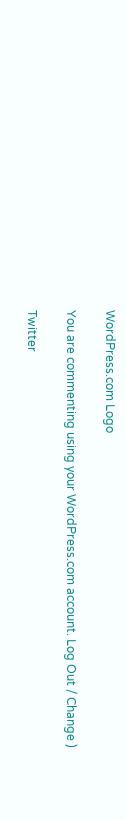WordPress.com Logo

You are commenting using your WordPress.com account. Log Out / Change )

Twitter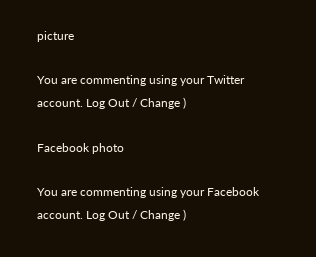picture

You are commenting using your Twitter account. Log Out / Change )

Facebook photo

You are commenting using your Facebook account. Log Out / Change )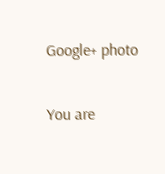Google+ photo

You are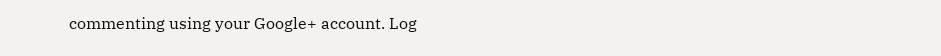commenting using your Google+ account. Log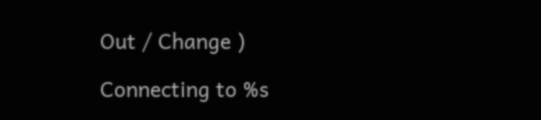Out / Change )

Connecting to %s